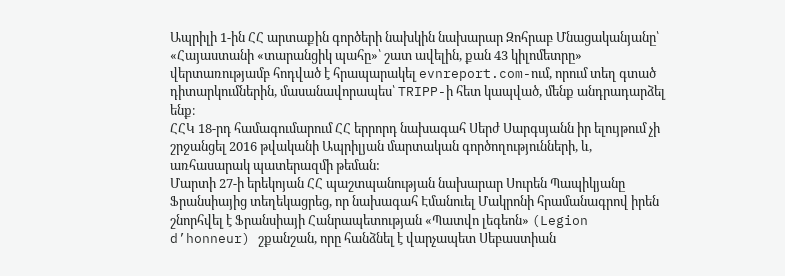Ապրիլի 1-ին ՀՀ արտաքին գործերի նախկին նախարար Զոհրաբ Մնացականյանը՝ «Հայաստանի «տարանցիկ պահը»՝ շատ ավելին, քան 43 կիլոմետրը» վերտառությամբ հոդված է հրապարակել evnreport.com-ում, որում տեղ գտած դիտարկումներին, մասանավորապես՝ TRIPP-ի հետ կապված, մենք անդրադարձել ենք։
ՀՀԿ 18-րդ համագումարում ՀՀ երրորդ նախագահ Սերժ Սարգսյանն իր ելույթում չի շրջանցել 2016 թվականի Ապրիլյան մարտական գործողությունների, և, առհասարակ պատերազմի թեման:
Մարտի 27-ի երեկոյան ՀՀ պաշտպանության նախարար Սուրեն Պապիկյանը Ֆրանսիայից տեղեկացրեց, որ նախագահ Էմանուել Մակրոնի հրամանագրով իրեն շնորհվել է Ֆրանսիայի Հանրապետության «Պատվո լեգեոն» (Legion d’honneur) շքանշան, որը հանձնել է վարչապետ Սեբաստիան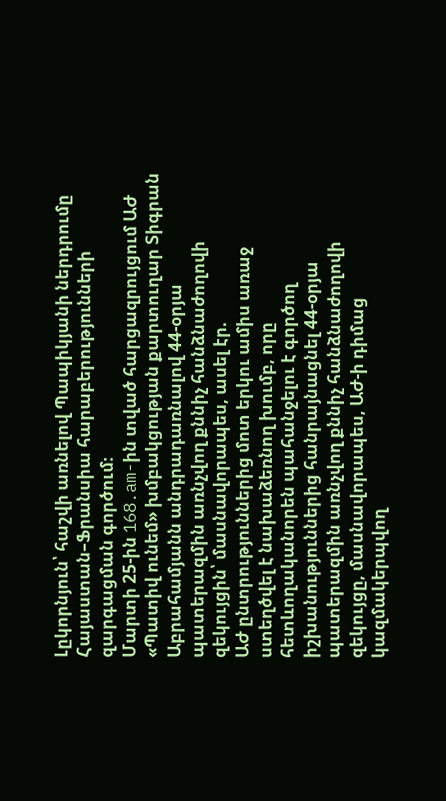Լըկորնյուն՝ հաշվի առնելով Պապիկյանի ներդրումը Հայաստան–Ֆրանսիա հարաբերությունների զարգացման գործում։
Մարտի 25-ին 168.am-ին տված հարցազրույցում ԱԺ «Պատիվ ունեմ» խմբակցության քարտուղար Տիգրան Աբրահամյանն անդրադառնալով 44-օրյա պատերազմին առնչվող քննիչ հանձնաժողովի զեկույցին՝ մասնավորապես, ասել էր.
ԱԺ ընտրություններից մոտ երկու ամիս առաջ ստեղծվել է նախաձեռնող խումբ, որը հետևողականորեն պահանջելու է գործող իշխանություններից հանրայնացնել 44-օրյա պատերազմին առնչվող քննիչ հանձնաժողովի զեկույցը, մասնավորապես, ԱԺ-ի դիմաց կազմակերպվող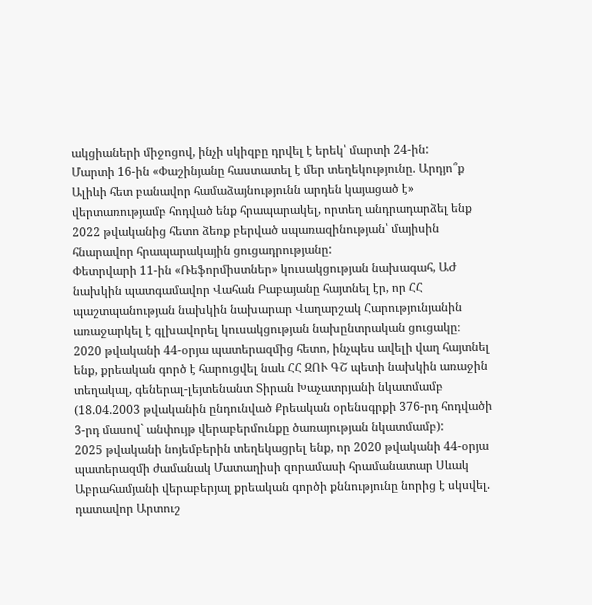ակցիաների միջոցով, ինչի սկիզբը դրվել է երեկ՝ մարտի 24-ին:
Մարտի 16-ին «Փաշինյանը հաստատել է մեր տեղեկությունը. Արդյո՞ք Ալիևի հետ բանավոր համաձայնությունն արդեն կայացած է» վերտառությամբ հոդված ենք հրապարակել, որտեղ անդրադարձել ենք 2022 թվականից հետո ձեռք բերված սպառազինության՝ մայիսին հնարավոր հրապարակային ցուցադրությանը:
Փետրվարի 11-ին «Ռեֆորմիստներ» կուսակցության նախագահ, ԱԺ նախկին պատգամավոր Վահան Բաբայանը հայտնել էր, որ ՀՀ պաշտպանության նախկին նախարար Վաղարշակ Հարությունյանին առաջարկել է գլխավորել կուսակցության նախընտրական ցուցակը։
2020 թվականի 44-օրյա պատերազմից հետո, ինչպես ավելի վաղ հայտնել ենք, քրեական գործ է հարուցվել նաև ՀՀ ԶՈՒ ԳՇ պետի նախկին առաջին տեղակալ, գեներալ-լեյտենանտ Տիրան Խաչատրյանի նկատմամբ (18.04.2003 թվականին ընդունված Քրեական օրենսգրքի 376-րդ հոդվածի 3-րդ մասով` անփույթ վերաբերմունքը ծառայության նկատմամբ):
2025 թվականի նոյեմբերին տեղեկացրել ենք, որ 2020 թվականի 44-օրյա պատերազմի ժամանակ Մատաղիսի զորամասի հրամանատար Սևակ Աբրահամյանի վերաբերյալ քրեական գործի քննությունը նորից է սկսվել. դատավոր Արտուշ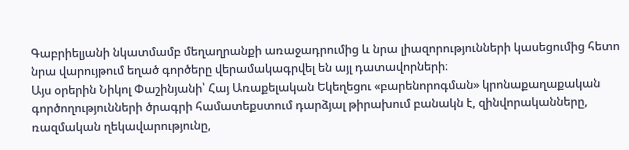Գաբրիելյանի նկատմամբ մեղաղրանքի առաջադրումից և նրա լիազորությունների կասեցումից հետո նրա վարույթում եղած գործերը վերամակագրվել են այլ դատավորների։
Այս օրերին Նիկոլ Փաշինյանի՝ Հայ Առաքելական Եկեղեցու «բարենորոգման» կրոնաքաղաքական գործողությունների ծրագրի համատեքստում դարձյալ թիրախում բանակն է, զինվորականները, ռազմական ղեկավարությունը,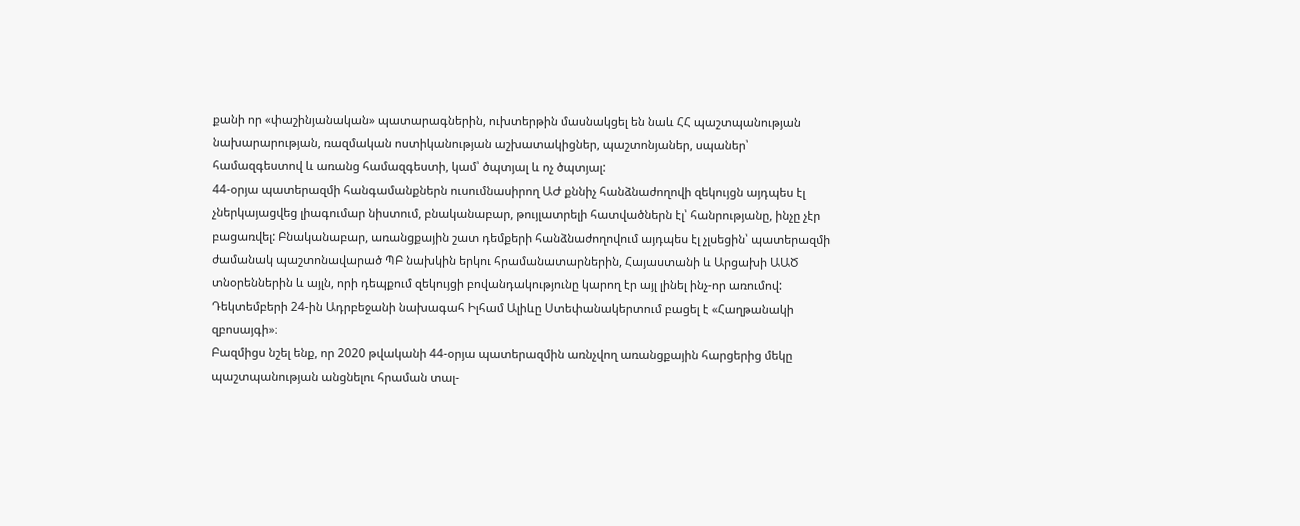քանի որ «փաշինյանական» պատարագներին, ուխտերթին մասնակցել են նաև ՀՀ պաշտպանության նախարարության, ռազմական ոստիկանության աշխատակիցներ, պաշտոնյաներ, սպաներ՝ համազգեստով և առանց համազգեստի, կամ՝ ծպտյալ և ոչ ծպտյալ:
44-օրյա պատերազմի հանգամանքներն ուսումնասիրող ԱԺ քննիչ հանձնաժողովի զեկույցն այդպես էլ չներկայացվեց լիագումար նիստում, բնականաբար, թույլատրելի հատվածներն էլ՝ հանրությանը, ինչը չէր բացառվել: Բնականաբար, առանցքային շատ դեմքերի հանձնաժողովում այդպես էլ չլսեցին՝ պատերազմի ժամանակ պաշտոնավարած ՊԲ նախկին երկու հրամանատարներին, Հայաստանի և Արցախի ԱԱԾ տնօրեններին և այլն, որի դեպքում զեկույցի բովանդակությունը կարող էր այլ լինել ինչ-որ առումով:
Դեկտեմբերի 24-ին Ադրբեջանի նախագահ Իլհամ Ալիևը Ստեփանակերտում բացել է «Հաղթանակի զբոսայգի»։
Բազմիցս նշել ենք, որ 2020 թվականի 44-օրյա պատերազմին առնչվող առանցքային հարցերից մեկը պաշտպանության անցնելու հրաման տալ-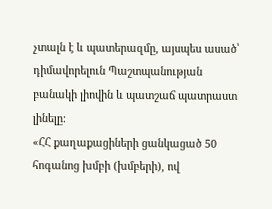չտալն է և պատերազմը, այսպես ասած՝ դիմավորելուն Պաշտպանության բանակի լիովին և պատշաճ պատրաստ լինելը:
«ՀՀ քաղաքացիների ցանկացած 50 հոգանոց խմբի (խմբերի), ով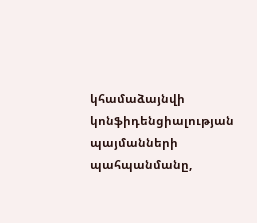կհամաձայնվի կոնֆիդենցիալության պայմանների պահպանմանը,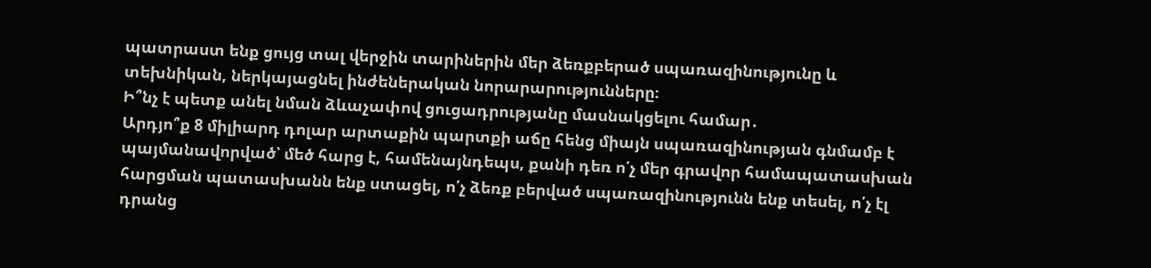պատրաստ ենք ցույց տալ վերջին տարիներին մեր ձեռքբերած սպառազինությունը և տեխնիկան, ներկայացնել ինժեներական նորարարությունները։
Ի՞նչ է պետք անել նման ձևաչափով ցուցադրությանը մասնակցելու համար․
Արդյո՞ք 8 միլիարդ դոլար արտաքին պարտքի աճը հենց միայն սպառազինության գնմամբ է պայմանավորված՝ մեծ հարց է, համենայնդեպս, քանի դեռ ո՛չ մեր գրավոր համապատասխան հարցման պատասխանն ենք ստացել, ո՛չ ձեռք բերված սպառազինությունն ենք տեսել, ո՛չ էլ դրանց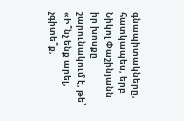գնապիտակները, հատկապես, երբ Նիկոլ Փաշինյանն իր խոսքը շարունակում է, թե՝ «Ի՞նչ ենք արել, չգիտե՞ք,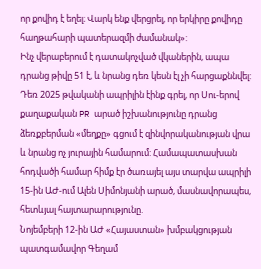որ քովիդ է եղել։ Վարկ ենք վերցրել, որ երկիրը քովիդը հաղթահարի պատերազմի ժամանակ»:
Ինչ վերաբերում է դատակոչված վկաներին, ապա դրանց թիվը 51 է, և նրանց դեռ կեսն էլ չի հարցաքննվել:
Դեռ 2025 թվականի ապրիլին էինք գրել, որ Սու-երով քաղաքական PR արած իշխանությունը դրանց ձեռքբերման «մեղքը» գցում է զինվորականության վրա և նրանց ոչ յուրային համարում: Համապատասխան հոդվածի համար հիմք էր ծառայել այս տարվա ապրիլի 15-ին ԱԺ-ում Ալեն Սիմոնյանի արած, մասնավորապես, հետևյալ հայտարարությունը.
Նոյեմբերի 12-ին ԱԺ «Հայաստան» խմբակցության պատգամավոր Գեղամ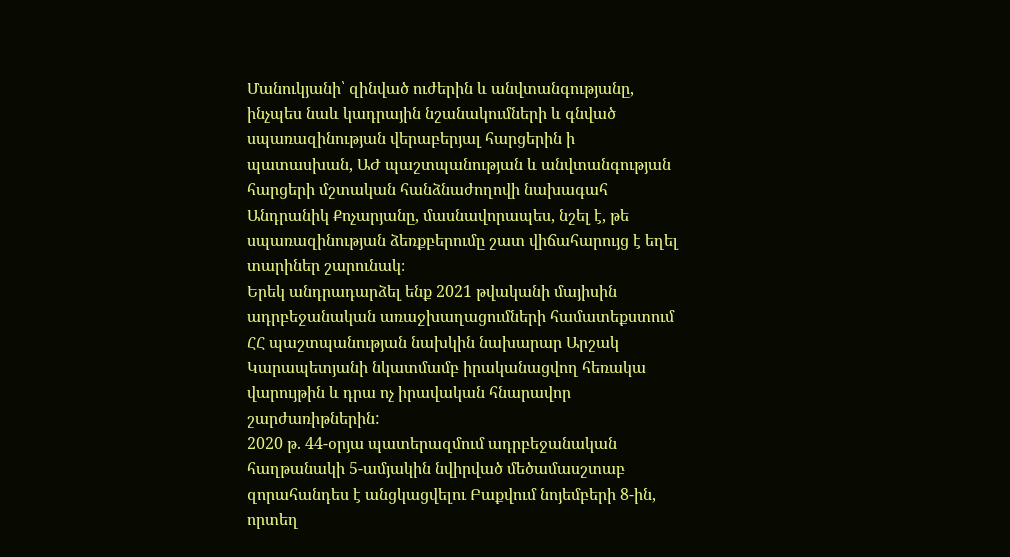Մանուկյանի՝ զինված ուժերին և անվտանգությանը, ինչպես նաև կադրային նշանակումների և գնված սպառազինության վերաբերյալ հարցերին ի պատասխան, ԱԺ պաշտպանության և անվտանգության հարցերի մշտական հանձնաժողովի նախագահ Անդրանիկ Քոչարյանը, մասնավորապես, նշել է, թե սպառազինության ձեռքբերումը շատ վիճահարույց է եղել տարիներ շարունակ։
Երեկ անդրադարձել ենք 2021 թվականի մայիսին ադրբեջանական առաջխաղացումների համատեքստում ՀՀ պաշտպանության նախկին նախարար Արշակ Կարապետյանի նկատմամբ իրականացվող հեռակա վարույթին և դրա ոչ իրավական հնարավոր շարժառիթներին:
2020 թ. 44-օրյա պատերազմում ադրբեջանական հաղթանակի 5-ամյակին նվիրված մեծամասշտաբ զորահանդես է անցկացվելու Բաքվում նոյեմբերի 8-ին, որտեղ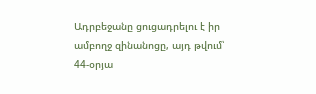Ադրբեջանը ցուցադրելու է իր ամբողջ զինանոցը, այդ թվում՝ 44-օրյա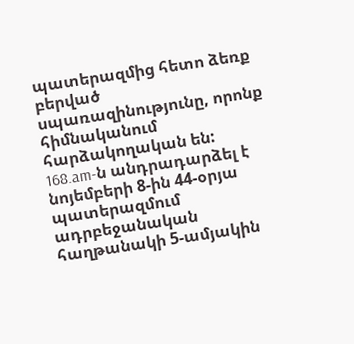պատերազմից հետո ձեռք բերված սպառազինությունը, որոնք հիմնականում հարձակողական են:
168.am-ն անդրադարձել է նոյեմբերի 8-ին 44-օրյա պատերազմում ադրբեջանական հաղթանակի 5-ամյակին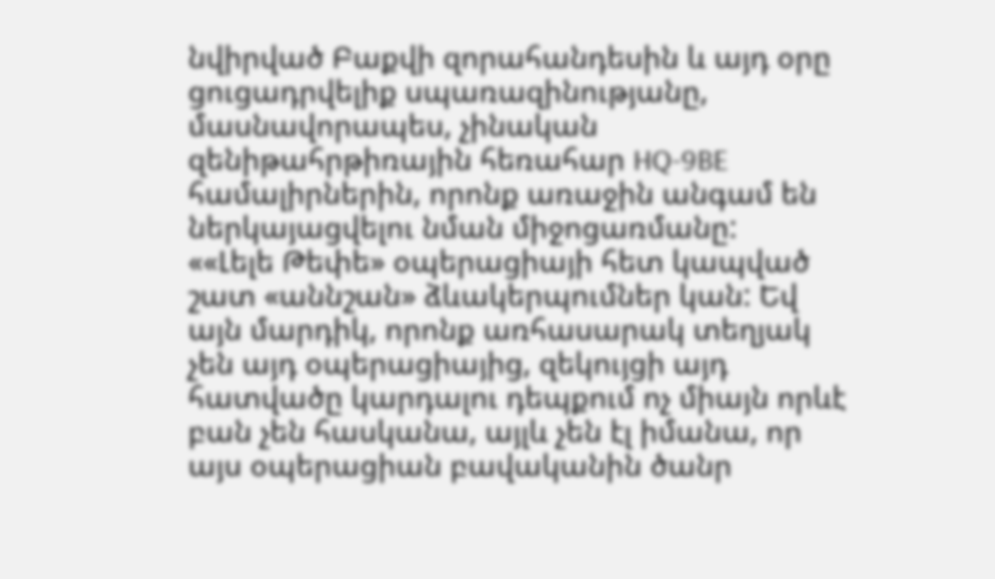նվիրված Բաքվի զորահանդեսին և այդ օրը ցուցադրվելիք սպառազինությանը, մասնավորապես, չինական զենիթահրթիռային հեռահար HQ-9BE համալիրներին, որոնք առաջին անգամ են ներկայացվելու նման միջոցառմանը:
««Լելե Թեփե» օպերացիայի հետ կապված շատ «աննշան» ձևակերպումներ կան: Եվ այն մարդիկ, որոնք առհասարակ տեղյակ չեն այդ օպերացիայից, զեկույցի այդ հատվածը կարդալու դեպքում ոչ միայն որևէ բան չեն հասկանա, այլև չեն էլ իմանա, որ այս օպերացիան բավականին ծանր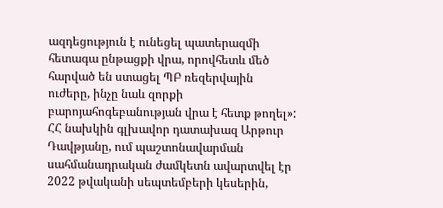ազդեցություն է ունեցել պատերազմի հետագա ընթացքի վրա, որովհետև մեծ հարված են ստացել ՊԲ ռեզերվային ուժերը, ինչը նաև զորքի բարոյահոգեբանության վրա է հետք թողել»:
ՀՀ նախկին գլխավոր դատախազ Արթուր Դավթյանը, ում պաշտոնավարման սահմանադրական ժամկետն ավարտվել էր 2022 թվականի սեպտեմբերի կեսերին,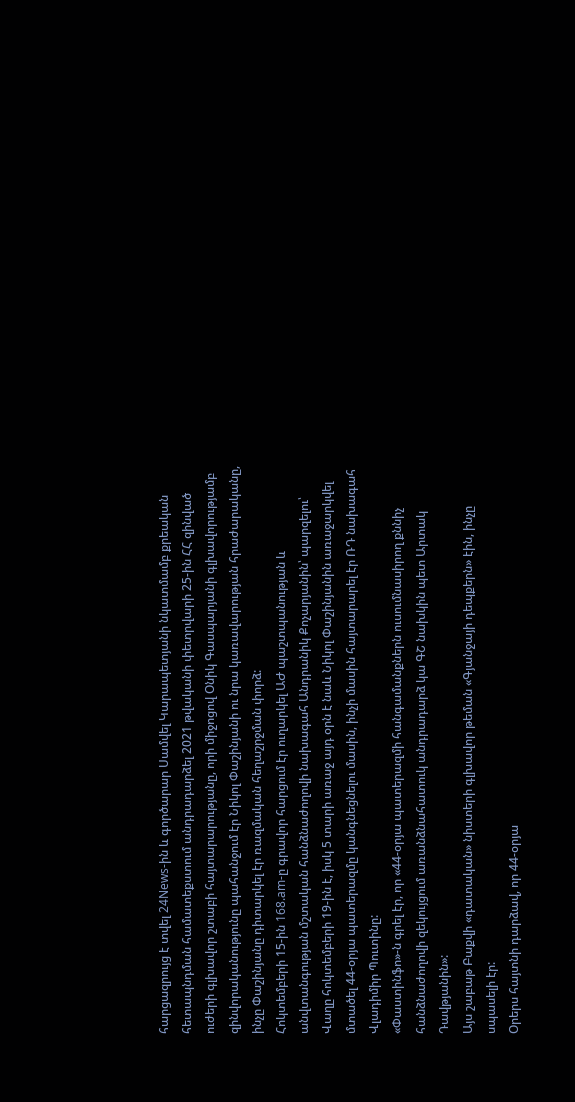հարցազրույց է տվել 24News-ին և գործարար Սամվել Կարապետյանի նկատմամբ քրեական հետապնդման համատեքստում անդրադարձել 2021 թվականի փետրվարի 25-ին ՀՀ զինված ուժերի գլխավոր շտաբի հայտարարությանը, որի միջոցով Օնիկ Գասպարյանի գլխավորությամբ զինվորականությունը պահանջում էր Նիկոլ Փաշինյանի ու նրա կառավարության հրաժարականը, ինչը Փաշինյանը դիտարկել էր ռազմական հեղաշրջման փորձ:
Հոկտեմբերի 15-ին 168.am-ը գրավոր հարցում էր ուղարկել ԱԺ պաշտպանության և անվտանգության մշտական հանձնաժողովի նախագահ Անդրանիկ Քոչարյանին՝ պարզելու՝
Վաղը հոկտեմբերի 19-ին է, իսկ 5 տարի առաջ այդ օրն է նաև Նիկոլ Փաշինյանին առաջարկվել մտածել 44-օրյա պատերազմը կանգնեցնելու մասին, ինչի մասին հայտարարել էր ՌԴ նախագահ Վլադիմիր Պուտինը:
«Փաստինֆո»-ն գրել էր, որ «44-օրյա պատերազմի հանգամանքներն ուսումնասիրող քննիչ հանձնաժողովի զեկույցում առանձնահատուկ անդրադարձ կա ԳՇ նախկին պետ Արտակ Դավթյանին»:
Այս շաբաթ Բաքվի «դատական» նիստերի գլխավոր թեման «Գյանջայի դեպքերն» էին, ինչը սպասելի էր:
Օրերս հայտնի դարձավ, որ 44-օրյա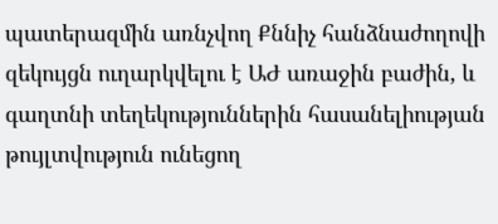պատերազմին առնչվող Քննիչ հանձնաժողովի զեկույցն ուղարկվելու է ԱԺ առաջին բաժին, և գաղտնի տեղեկություններին հասանելիության թույլտվություն ունեցող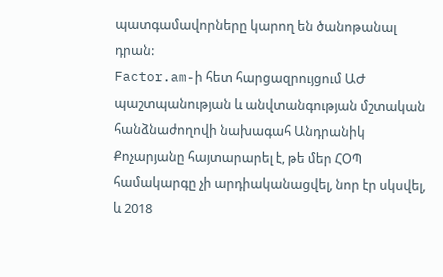պատգամավորները կարող են ծանոթանալ դրան:
Factor.am-ի հետ հարցազրույցում ԱԺ պաշտպանության և անվտանգության մշտական հանձնաժողովի նախագահ Անդրանիկ Քոչարյանը հայտարարել է, թե մեր ՀՕՊ համակարգը չի արդիականացվել, նոր էր սկսվել, և 2018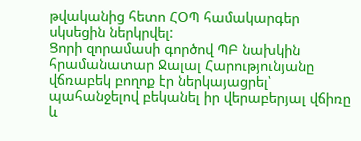թվականից հետո ՀՕՊ համակարգեր սկսեցին ներկրվել:
Ցորի զորամասի գործով ՊԲ նախկին հրամանատար Ջալալ Հարությունյանը վճռաբեկ բողոք էր ներկայացրել՝ պահանջելով բեկանել իր վերաբերյալ վճիռը և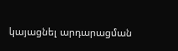կայացնել արդարացման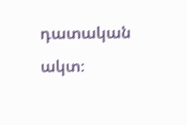դատական ակտ։